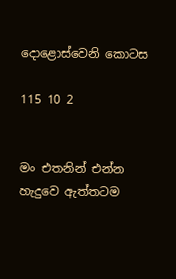දොළොස්වෙනි කොටස

115 10 2


මං එතනින් එන්න හැදුවෙ ඇත්තටම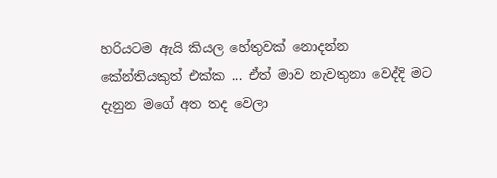හරියටම ඇයි කියල හේතුවක් නොදන්න කේන්තියකුත් එක්ක ... ඒත් මාව නැවතුනා වෙද්දි මට දැනුන මගේ අත තද වෙලා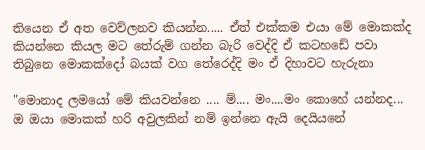තියෙන ඒ අත වෙව්ලනව කියන්න..... ඒත් එක්කම එයා මේ මොකක්ද කියන්නෙ කියල මට තේරුම් ගන්න බැරි වෙද්දි ඒ කටහඩේ පවා තිබුනෙ මොකක්දෝ බයක් වග තේරෙද්දි මං ඒ දිහාවට හැරුනා

"මොනාද ලමයෝ මේ කියවන්නෙ .... ම්.... මං....මං කොහේ යන්නද... ඔ ඔයා මොකක් හරි අවුලකින් නම් ඉන්නෙ ඇයි දෙයියනේ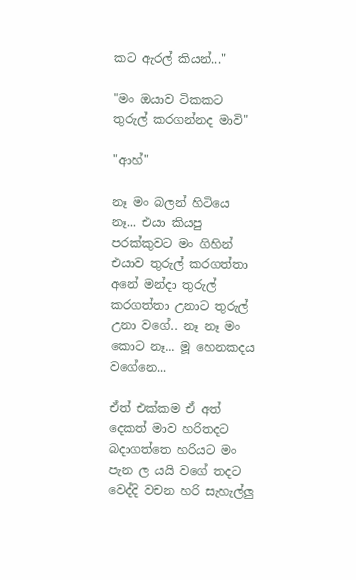කට ඇරල් කියන්..."

"මං ඔයාව ටිකකට තුරුල් කරගන්නද මාවි"

"ආහ්"

නෑ මං බලන් හිටියෙ නෑ... එයා කියපු පරක්කුවට මං ගිහින් එයාව තුරුල් කරගත්තා අනේ මන්දා තුරුල් කරගත්තා උනාට තුරුල් උනා වගේ.. නෑ නෑ මං කොට නෑ... මූ හෙනකදය වගේනෙ...

ඒත් එක්කම ඒ අත් දෙකත් මාව හරිතදට බදාගත්තෙ හරියට මං පැන ල යයි වගේ තදට වෙද්දි වචන හරි සැහැල්ලු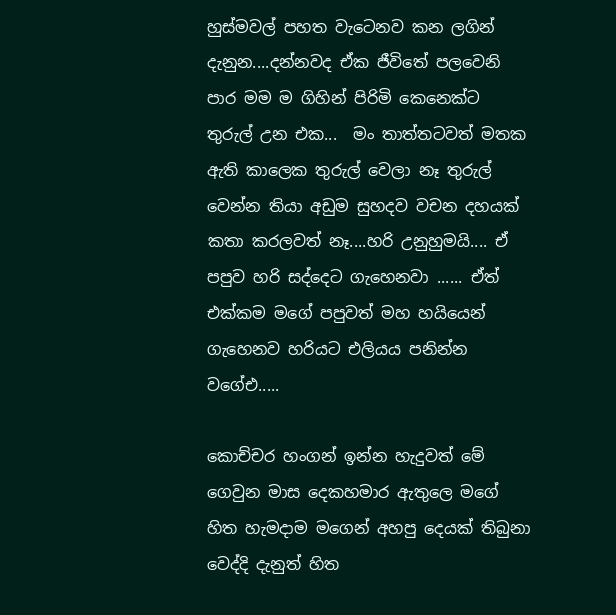හුස්මවල් පහත වැටෙනව කන ලගින් දැනුන....දන්නවද ඒක ජීවිතේ පලවෙනි පාර මම ම ගිහින් පිරිමි කෙනෙක්ට තුරුල් උන එක...  මං තාත්තටවත් මතක ඇති කාලෙක තුරුල් වෙලා නෑ තුරුල් වෙන්න තියා අඩුම සුහදව වචන දහයක් කතා කරලවත් නෑ....හරි උනුහුමයි.... ඒ පපුව හරි සද්දෙට ගැහෙනවා ...... ඒත් එක්කම මගේ පපුවත් මහ හයියෙන් ගැහෙනව හරියට එලියය පනින්න වගේඑ.....

කොච්චර හංගන් ඉන්න හැදුවත් මේ ගෙවුන මාස දෙකහමාර ඇතුලෙ මගේ හිත හැමදාම මගෙන් අහපු දෙයක් තිබුනා වෙද්දි දැනුත් හිත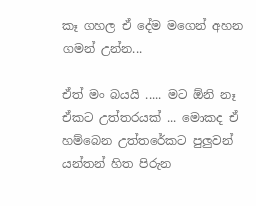කෑ ගහල ඒ දේම මගෙන් අහන ගමන් උන්න...

ඒත් මං බයයි ..... මට ඕනි නෑ ඒකට උත්තරයක් ... මොකද ඒ හම්බෙන උත්තරේකට පුලුවන් යන්තන් හිත පිරුන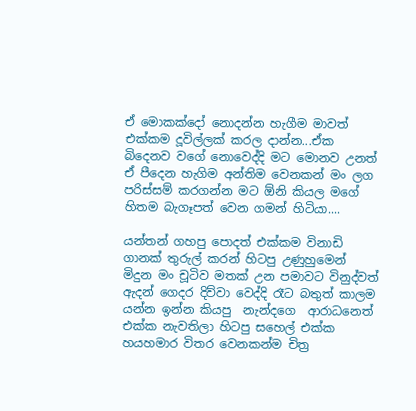ඒ මොකක්දෝ නොදන්න හැගීම මාවත් එක්කම දූවිල්ලක් කරල දාන්න...ඒක බිදෙනව වගේ නොවෙද්දි මට මොනව උනත් ඒ පීදෙන හැගිම අන්තිම වෙනකන් මං ලග පරිස්සම් කරගන්න මට ඕනි කියල මගේ හිතම බැගෑපත් වෙන ගමන් හිටියා....

යන්තන් ගහපු පොදත් එක්කම විනාඩි ගානක් තුරුල් කරන් හිටපු උණුහුමෙන් මිදුන මං චූටිව මතක් උන පමාවට විනුද්වත් ඇදන් ගෙදර දිව්වා වෙද්දි රෑට බතුත් කාලම යන්න ඉන්න කියපු  නැන්දගෙ  ආරාධනෙත් එක්ක නැවතිලා හිටපු සහෙල් එක්ක හයහමාර විතර වෙනකන්ම චිත්‍ර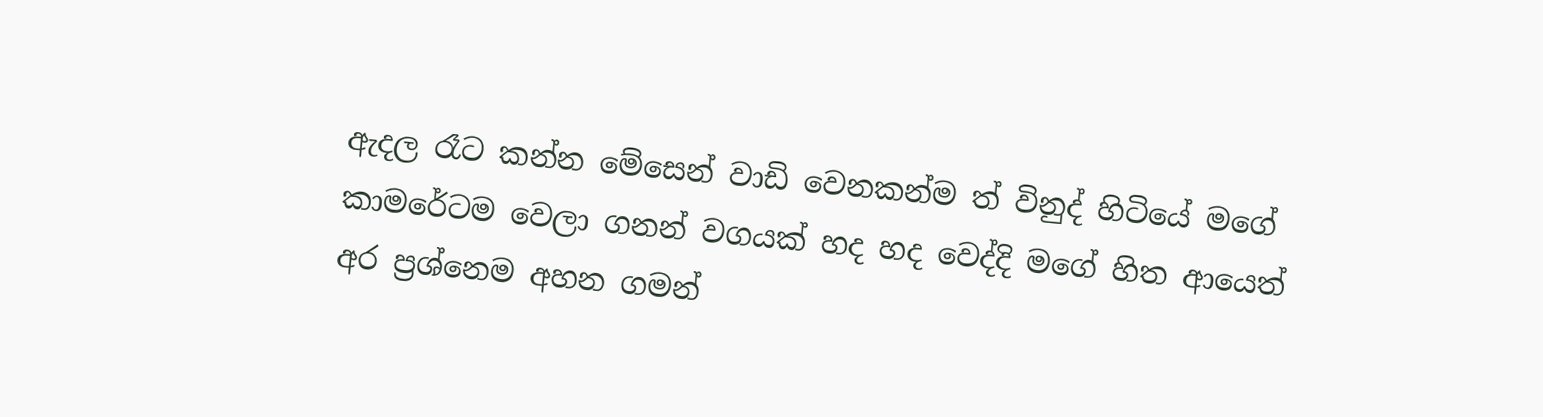ඇදල රෑට කන්න මේසෙන් වාඩි වෙනකන්ම ත් විනුද් හිටියේ මගේ කාමරේටම වෙලා ගනන් වගයක් හද හද වෙද්දි මගේ හිත ආයෙත් අර ප්‍රශ්නෙම අහන ගමන්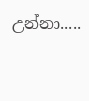උන්නා.....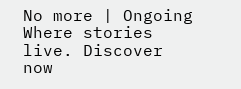No more | Ongoing Where stories live. Discover now